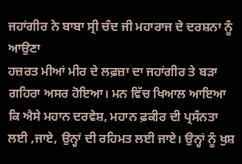ਜਹਾਂਗੀਰ ਨੇ ਬਾਬਾ ਸ੍ਰੀ ਚੰਦ ਜੀ ਮਹਾਰਾਜ ਦੇ ਦਰਸ਼ਨਾ ਨੂੰ ਆਉਣਾ
ਹਜ਼ਰਤ ਮੀਆਂ ਮੀਰ ਦੇ ਲਫ਼ਜ਼ਾ ਦਾ ਜਹਾਂਗੀਰ ਤੇ ਬੜਾ ਗਹਿਰਾ ਅਸਰ ਹੋਇਆ। ਮਨ ਵਿੱਚ ਖਿਆਲ ਆਇਆ ਕਿ ਐਸੇ ਮਹਾਨ ਦਰਵੇਸ਼, ਮਹਾਨ ਫ਼ਕੀਰ ਦੀ ਪ੍ਰਸੰਨਤਾ ਲਈ ,ਜਾਏ, ਉਨ੍ਹਾਂ ਦੀ ਰਹਿਮਤ ਲਈ ਜਾਏ। ਉਨ੍ਹਾਂ ਨੂੰ ਖੁਸ਼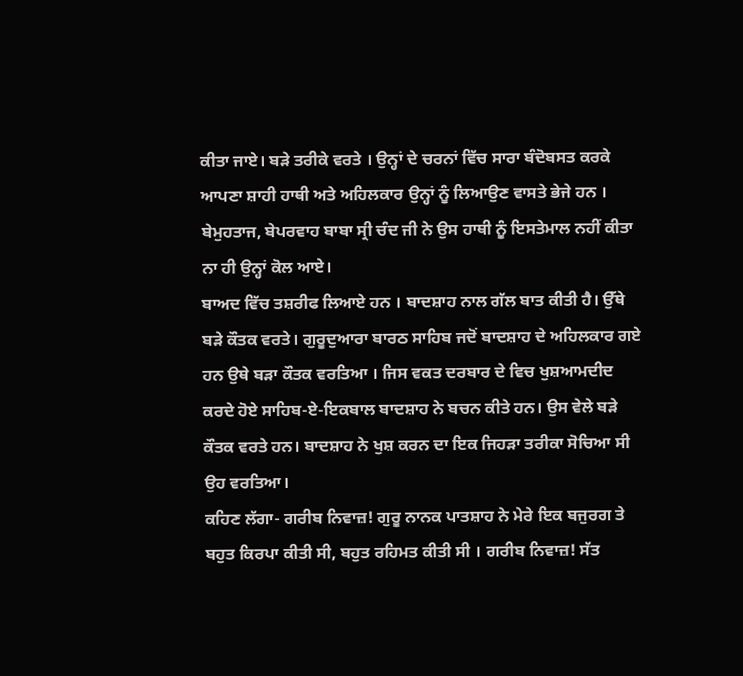ਕੀਤਾ ਜਾਏ। ਬੜੇ ਤਰੀਕੇ ਵਰਤੇ । ਉਨ੍ਹਾਂ ਦੇ ਚਰਨਾਂ ਵਿੱਚ ਸਾਰਾ ਬੰਦੋਬਸਤ ਕਰਕੇ ਆਪਣਾ ਸ਼ਾਹੀ ਹਾਥੀ ਅਤੇ ਅਹਿਲਕਾਰ ਉਨ੍ਹਾਂ ਨੂੰ ਲਿਆਉਣ ਵਾਸਤੇ ਭੇਜੇ ਹਨ । ਬੇਮੁਹਤਾਜ, ਬੇਪਰਵਾਹ ਬਾਬਾ ਸ੍ਰੀ ਚੰਦ ਜੀ ਨੇ ਉਸ ਹਾਥੀ ਨੂੰ ਇਸਤੇਮਾਲ ਨਹੀਂ ਕੀਤਾ ਨਾ ਹੀ ਉਨ੍ਹਾਂ ਕੋਲ ਆਏ।
ਬਾਅਦ ਵਿੱਚ ਤਸ਼ਰੀਫ ਲਿਆਏ ਹਨ । ਬਾਦਸ਼ਾਹ ਨਾਲ ਗੱਲ ਬਾਤ ਕੀਤੀ ਹੈ। ਉੱਥੇ ਬੜੇ ਕੌਤਕ ਵਰਤੇ। ਗੁਰੂਦੁਆਰਾ ਬਾਰਠ ਸਾਹਿਬ ਜਦੋਂ ਬਾਦਸ਼ਾਹ ਦੇ ਅਹਿਲਕਾਰ ਗਏ ਹਨ ਉਥੇ ਬੜਾ ਕੌਤਕ ਵਰਤਿਆ । ਜਿਸ ਵਕਤ ਦਰਬਾਰ ਦੇ ਵਿਚ ਖੁਸ਼ਆਮਦੀਦ ਕਰਦੇ ਹੋਏ ਸਾਹਿਬ-ਏ-ਇਕਬਾਲ ਬਾਦਸ਼ਾਹ ਨੇ ਬਚਨ ਕੀਤੇ ਹਨ। ਉਸ ਵੇਲੇ ਬੜੇ ਕੌਤਕ ਵਰਤੇ ਹਨ। ਬਾਦਸ਼ਾਹ ਨੇ ਖੁਸ਼ ਕਰਨ ਦਾ ਇਕ ਜਿਹੜਾ ਤਰੀਕਾ ਸੋਚਿਆ ਸੀ ਉਹ ਵਰਤਿਆ।
ਕਹਿਣ ਲੱਗਾ- ਗਰੀਬ ਨਿਵਾਜ਼! ਗੁਰੂ ਨਾਨਕ ਪਾਤਸ਼ਾਹ ਨੇ ਮੇਰੇ ਇਕ ਬਜੁਰਗ ਤੇ ਬਹੁਤ ਕਿਰਪਾ ਕੀਤੀ ਸੀ, ਬਹੁਤ ਰਹਿਮਤ ਕੀਤੀ ਸੀ । ਗਰੀਬ ਨਿਵਾਜ਼! ਸੱਤ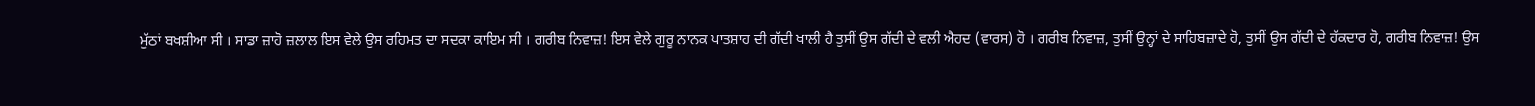ਮੁੱਠਾਂ ਬਖਸ਼ੀਆ ਸੀ । ਸਾਡਾ ਜ਼ਾਹੋ ਜ਼ਲਾਲ ਇਸ ਵੇਲੇ ਉਸ ਰਹਿਮਤ ਦਾ ਸਦਕਾ ਕਾਇਮ ਸੀ । ਗਰੀਬ ਨਿਵਾਜ਼! ਇਸ ਵੇਲੇ ਗੁਰੂ ਨਾਨਕ ਪਾਤਸ਼ਾਹ ਦੀ ਗੱਦੀ ਖਾਲੀ ਹੈ ਤੁਸੀਂ ਉਸ ਗੱਦੀ ਦੇ ਵਲੀ ਐਹਦ (ਵਾਰਸ) ਹੋ । ਗਰੀਬ ਨਿਵਾਜ਼, ਤੁਸੀਂ ਉਨ੍ਹਾਂ ਦੇ ਸਾਹਿਬਜ਼ਾਦੇ ਹੋ, ਤੁਸੀਂ ਉਸ ਗੱਦੀ ਦੇ ਹੱਕਦਾਰ ਹੋ, ਗਰੀਬ ਨਿਵਾਜ਼! ਉਸ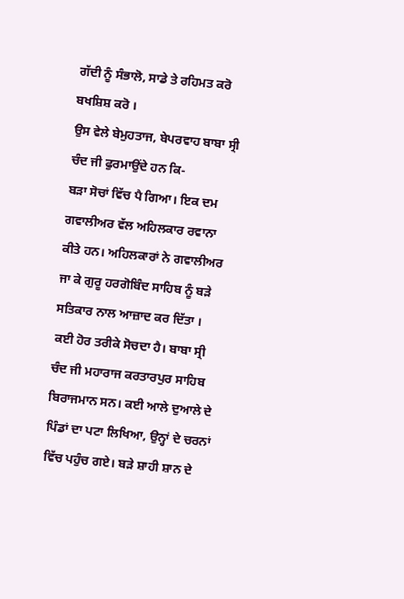ਗੱਦੀ ਨੂੰ ਸੰਭਾਲੋ, ਸਾਡੇ ਤੇ ਰਹਿਮਤ ਕਰੋ ਬਖਸ਼ਿਸ਼ ਕਰੋ ।
ਉਸ ਵੇਲੇ ਬੇਮੁਹਤਾਜ, ਬੇਪਰਵਾਹ ਬਾਬਾ ਸ੍ਰੀ ਚੰਦ ਜੀ ਫੁਰਮਾਉਂਦੇ ਹਨ ਕਿ-
ਬੜਾ ਸੋਚਾਂ ਵਿੱਚ ਪੈ ਗਿਆ। ਇਕ ਦਮ ਗਵਾਲੀਅਰ ਵੱਲ ਅਹਿਲਕਾਰ ਰਵਾਨਾ ਕੀਤੇ ਹਨ। ਅਹਿਲਕਾਰਾਂ ਨੇ ਗਵਾਲੀਅਰ ਜਾ ਕੇ ਗੁਰੂ ਹਰਗੋਬਿੰਦ ਸਾਹਿਬ ਨੂੰ ਬੜੇ ਸਤਿਕਾਰ ਨਾਲ ਆਜ਼ਾਦ ਕਰ ਦਿੱਤਾ । ਕਈ ਹੋਰ ਤਰੀਕੇ ਸੋਚਦਾ ਹੈ। ਬਾਬਾ ਸ੍ਰੀ ਚੰਦ ਜੀ ਮਹਾਰਾਜ ਕਰਤਾਰਪੁਰ ਸਾਹਿਬ ਬਿਰਾਜਮਾਨ ਸਨ। ਕਈ ਆਲੇ ਦੁਆਲੇ ਦੇ ਪਿੰਡਾਂ ਦਾ ਪਟਾ ਲਿਖਿਆ, ਉਨ੍ਹਾਂ ਦੇ ਚਰਨਾਂ ਵਿੱਚ ਪਹੁੰਚ ਗਏ। ਬੜੇ ਸ਼ਾਹੀ ਸ਼ਾਨ ਦੇ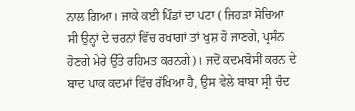ਨਾਲ ਗਿਆ। ਜਾਕੇ ਕਈ ਪਿੰਡਾਂ ਦਾ ਪਟਾ ( ਜਿਹੜਾ ਸੋਚਿਆ ਸੀ ਉਨ੍ਹਾਂ ਦੇ ਚਰਨਾਂ ਵਿੱਚ ਰਖਾਗਾਂ ਤਾਂ ਖੁਸ਼ ਹੋ ਜਾਣਗੇ, ਪ੍ਰਸੰਨ ਹੋਣਗੇ ਮੇਰੇ ਉੱਤੇ ਰਹਿਮਤ ਕਰਨਗੇ)। ਜਦੋਂ ਕਦਮਬੋਸੀਂ ਕਰਨ ਦੇ ਬਾਦ ਪਾਕ ਕਦਮਾਂ ਵਿੱਚ ਰੱਖਿਆ ਹੈ, ਉਸ ਵੇਲੇ ਬਾਬਾ ਸ੍ਰੀ ਚੰਦ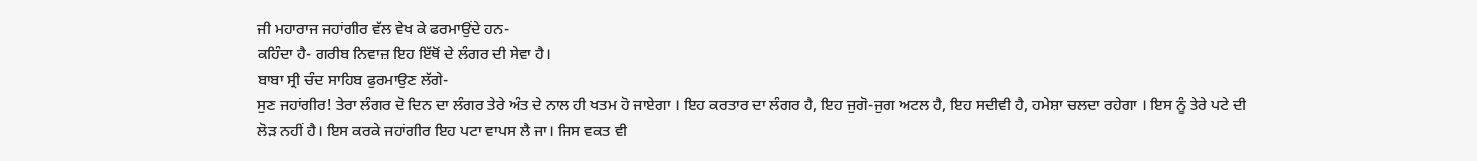ਜੀ ਮਹਾਰਾਜ ਜਹਾਂਗੀਰ ਵੱਲ ਵੇਖ ਕੇ ਫਰਮਾਉਂਦੇ ਹਨ-
ਕਹਿੰਦਾ ਹੈ- ਗਰੀਬ ਨਿਵਾਜ਼ ਇਹ ਇੱਥੋਂ ਦੇ ਲੰਗਰ ਦੀ ਸੇਵਾ ਹੈ।
ਬਾਬਾ ਸ੍ਰੀ ਚੰਦ ਸਾਹਿਬ ਫੁਰਮਾਉਣ ਲੱਗੇ-
ਸੁਣ ਜਹਾਂਗੀਰ! ਤੇਰਾ ਲੰਗਰ ਦੋ ਦਿਨ ਦਾ ਲੰਗਰ ਤੇਰੇ ਅੰਤ ਦੇ ਨਾਲ ਹੀ ਖਤਮ ਹੋ ਜਾਏਗਾ । ਇਹ ਕਰਤਾਰ ਦਾ ਲੰਗਰ ਹੈ, ਇਹ ਜੁਗੋ-ਜੁਗ ਅਟਲ ਹੈ, ਇਹ ਸਦੀਵੀ ਹੈ, ਹਮੇਸ਼ਾ ਚਲਦਾ ਰਹੇਗਾ । ਇਸ ਨੂੰ ਤੇਰੇ ਪਟੇ ਦੀ ਲੋੜ ਨਹੀਂ ਹੈ। ਇਸ ਕਰਕੇ ਜਹਾਂਗੀਰ ਇਹ ਪਟਾ ਵਾਪਸ ਲੈ ਜਾ। ਜਿਸ ਵਕਤ ਵੀ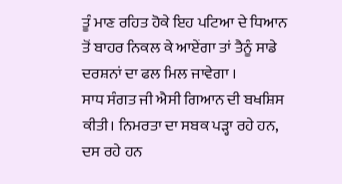ਤੂੰ ਮਾਣ ਰਹਿਤ ਹੋਕੇ ਇਹ ਪਟਿਆ ਦੇ ਧਿਆਨ ਤੋਂ ਬਾਹਰ ਨਿਕਲ ਕੇ ਆਏਂਗਾ ਤਾਂ ਤੈਨੂੰ ਸਾਡੇ ਦਰਸ਼ਨਾਂ ਦਾ ਫਲ ਮਿਲ ਜਾਵੇਗਾ ।
ਸਾਧ ਸੰਗਤ ਜੀ ਐਸੀ ਗਿਆਨ ਦੀ ਬਖਸ਼ਿਸ ਕੀਤੀ। ਨਿਮਰਤਾ ਦਾ ਸਬਕ ਪੜ੍ਹਾ ਰਹੇ ਹਨ, ਦਸ ਰਹੇ ਹਨ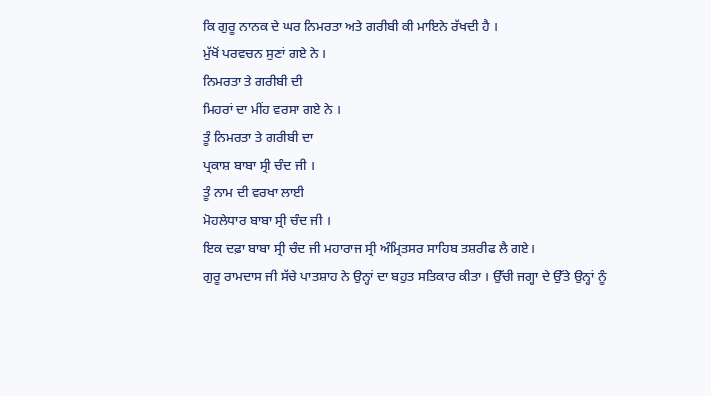ਕਿ ਗੁਰੂ ਨਾਨਕ ਦੇ ਘਰ ਨਿਮਰਤਾ ਅਤੇ ਗਰੀਬੀ ਕੀ ਮਾਇਨੇ ਰੱਖਦੀ ਹੈ ।
ਮੁੱਖੋਂ ਪਰਵਚਨ ਸੁਣਾਂ ਗਏ ਨੇ ।
ਨਿਮਰਤਾ ਤੇ ਗਰੀਬੀ ਦੀ
ਮਿਹਰਾਂ ਦਾ ਮੀਂਹ ਵਰਸਾ ਗਏ ਨੇ ।
ਤੂੰ ਨਿਮਰਤਾ ਤੇ ਗਰੀਬੀ ਦਾ
ਪ੍ਰਕਾਸ਼ ਬਾਬਾ ਸ੍ਰੀ ਚੰਦ ਜੀ ।
ਤੂੰ ਨਾਮ ਦੀ ਵਰਖਾ ਲਾਈ
ਮੋਹਲੇਧਾਰ ਬਾਬਾ ਸ੍ਰੀ ਚੰਦ ਜੀ ।
ਇਕ ਦਫ਼ਾ ਬਾਬਾ ਸ੍ਰੀ ਚੰਦ ਜੀ ਮਹਾਰਾਜ ਸ੍ਰੀ ਅੰਮ੍ਰਿਤਸਰ ਸਾਹਿਬ ਤਸ਼ਰੀਫ ਲੈ ਗਏ।
ਗੁਰੂ ਰਾਮਦਾਸ ਜੀ ਸੱਚੇ ਪਾਤਸ਼ਾਹ ਨੇ ਉਨ੍ਹਾਂ ਦਾ ਬਹੁਤ ਸਤਿਕਾਰ ਕੀਤਾ । ਉੱਚੀ ਜਗ੍ਹਾ ਦੇ ਉੱਤੇ ਉਨ੍ਹਾਂ ਨੂੰ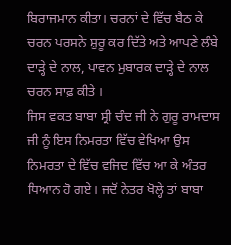ਬਿਰਾਜਮਾਨ ਕੀਤਾ। ਚਰਨਾਂ ਦੇ ਵਿੱਚ ਬੈਠ ਕੇ ਚਰਨ ਪਰਸਨੇ ਸ਼ੁਰੂ ਕਰ ਦਿੱਤੇ ਅਤੇ ਆਪਣੇ ਲੰਬੇ ਦਾੜ੍ਹੇ ਦੇ ਨਾਲ, ਪਾਵਨ ਮੁਬਾਰਕ ਦਾੜ੍ਹੇ ਦੇ ਨਾਲ ਚਰਨ ਸਾਫ਼ ਕੀਤੇ ।
ਜਿਸ ਵਕਤ ਬਾਬਾ ਸ੍ਰੀ ਚੰਦ ਜੀ ਨੇ ਗੁਰੂ ਰਾਮਦਾਸ ਜੀ ਨੂੰ ਇਸ ਨਿਮਰਤਾ ਵਿੱਚ ਵੇਖਿਆ ਉਸ ਨਿਮਰਤਾ ਦੇ ਵਿੱਚ ਵਜਿਦ ਵਿੱਚ ਆ ਕੇ ਅੰਤਰ ਧਿਆਨ ਹੋ ਗਏ। ਜਦੋਂ ਨੇਤਰ ਖੋਲ੍ਹੇ ਤਾਂ ਬਾਬਾ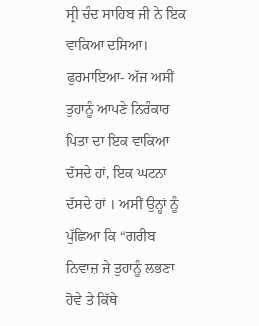ਸ੍ਰੀ ਚੰਦ ਸਾਹਿਬ ਜੀ ਨੇ ਇਕ ਵਾਕਿਆ ਦਸਿਆ। ਫੁਰਮਾਇਆ- ਅੱਜ ਅਸੀਂ ਤੁਹਾਨੂੰ ਆਪਣੇ ਨਿਰੰਕਾਰ ਪਿਤਾ ਦਾ ਇਕ ਵਾਕਿਆ ਦੱਸਦੇ ਹਾਂ, ਇਕ ਘਟਨਾ ਦੱਸਦੇ ਹਾਂ । ਅਸੀਂ ਉਨ੍ਹਾਂ ਨੂੰ ਪੁੱਛਿਆ ਕਿ “ਗਰੀਬ ਨਿਵਾਜ਼ ਜੇ ਤੁਹਾਨੂੰ ਲਭਣਾ ਹੋਵੇ ਤੇ ਕਿੱਥੇ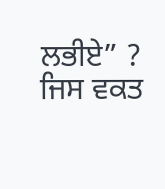ਲਭੀਏ” ? ਜਿਸ ਵਕਤ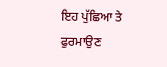ਇਹ ਪੁੱਛਿਆ ਤੇ ਫੁਰਮਾਉਣ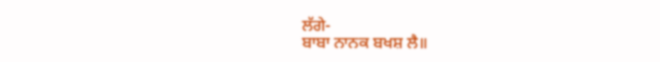ਲੱਗੇ-
ਬਾਬਾ ਨਾਨਕ ਬਖਸ਼ ਲੈ॥